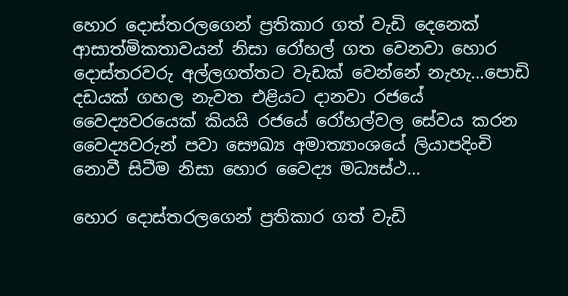හොර දොස්තරලගෙන් ප්‍රතිකාර ගත් වැඩි දෙනෙක් ආසාත්මිකතාවයන් නිසා රෝහල් ගත වෙනවා හොර දොස්තරවරු අල්ලගත්තට වැඩක් වෙන්නේ නැහැ…පොඩි දඩයක් ගහල නැවත එළියට දානවා රජයේ වෛද්‍යවරයෙක් කියයි රජයේ රෝහල්වල සේවය කරන වෛද්‍යවරුන් පවා සෞඛ්‍ය අමාත්‍යාංශයේ ලියාපදිංචි නොවී සිටීම නිසා හොර වෛද්‍ය මධ්‍යස්ථ…

හොර දොස්තරලගෙන් ප්‍රතිකාර ගත් වැඩි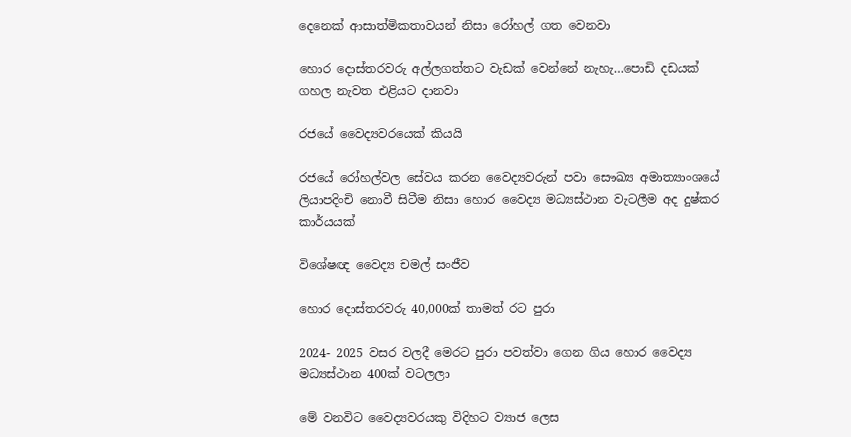දෙනෙක් ආසාත්මිකතාවයන් නිසා රෝහල් ගත වෙනවා

හොර දොස්තරවරු අල්ලගත්තට වැඩක් වෙන්නේ නැහැ…පොඩි දඩයක් ගහල නැවත එළියට දානවා

රජයේ වෛද්‍යවරයෙක් කියයි

රජයේ රෝහල්වල සේවය කරන වෛද්‍යවරුන් පවා සෞඛ්‍ය අමාත්‍යාංශයේ ලියාපදිංචි නොවී සිටීම නිසා හොර වෛද්‍ය මධ්‍යස්ථාන වැටලීම අද දුෂ්කර කාර්යයක්

විශේෂඥ වෛද්‍ය චමල් සංජීව

හොර දොස්තරවරු 40,000ක් තාමත් රට පුරා

2024- 2025 වසර වලදී මෙරට පුරා පවත්වා ගෙන ගිය හොර වෛද්‍ය මධ්‍යස්ථාන 400ක් වටලලා

මේ වනවිට වෛද්‍යවරයකු විදිහට ව්‍යාජ ලෙස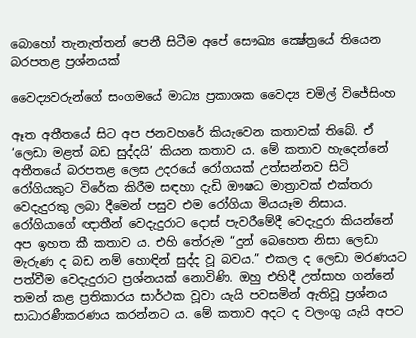බොහෝ තැනැත්තන් පෙනී සිටීම අපේ සෞඛ්‍ය ක්‍ෂේත්‍රයේ තියෙන බරපතළ ප්‍රශ්නයක්

වෛද්‍යවරුන්ගේ සංගමයේ මාධ්‍ය ප්‍රකාශක වෛද්‍ය චමිල් විජේසිංහ

ඈත අතීතයේ සිට අප ජනවහරේ කියැවෙන කතාවක් තිබේ. ඒ ‘ලෙඩා මළත් බඩ සුද්දයි’ කියන කතාව ය. මේ කතාව හැදෙන්නේ අතීතයේ බරපතළ ලෙස උදරයේ රෝගයක් උත්සන්නව සිටි රෝගියකුට විරේක කිරීම සඳහා දැඩි ඖෂධ මාත්‍රාවක් එක්තරා වෙදැදුරකු ලබා දීමෙන් පසුව එම රෝගියා මියයෑම නිසාය. රෝගියාගේ ඥාතීන් වෙදැදුරාට දොස් පැවරීමේදී වෙදැදුරා කියන්නේ අප ඉහත කී කතාව ය. එහි තේරුම “දුන් බෙහෙත නිසා ලෙඩා මැරුණ ද බඩ නම් හොඳින් සුද්ද වූ බවය.” එකල ද ලෙඩා මරණයට පත්වීම වෙදැදුරාට ප්‍රශ්නයක් නොවිණි. ඔහු එහිදී උත්සාහ ගන්නේ තමන් කළ ප්‍රතිකාරය සාර්ථක වූවා යැයි පවසමින් ඇතිවූ ප්‍රශ්නය සාධාරණීකරණය කරන්නට ය. මේ කතාව අදට ද වලංගු යැයි අපට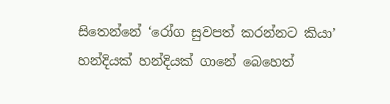සිතෙන්නේ ‘රෝග සුවපත් කරන්නට කියා’ හන්දියක් හන්දියක් ගානේ බෙහෙත්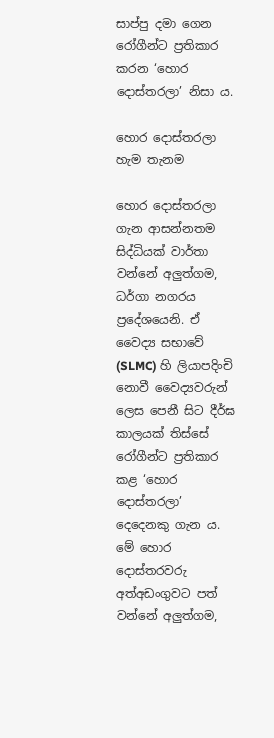සාප්පු දමා ගෙන රෝගීන්ට ප්‍රතිකාර කරන ‘හොර දොස්තරලා’ නිසා ය.

හොර දොස්තරලා හැම තැනම

හොර දොස්තරලා ගැන ආසන්නතම සිද්ධියක් වාර්තා වන්නේ අලුත්ගම, ධර්ගා නගරය ප්‍රදේශයෙනි. ඒ වෛද්‍ය සභාවේ (SLMC) හි ලියාපදිංචි නොවී වෛද්‍යවරුන් ලෙස පෙනී සිට දීර්ඝ කාලයක් තිස්සේ රෝගීන්ට ප්‍රතිකාර කළ ‘හොර දොස්තරලා’ දෙදෙනකු ගැන ය. මේ හොර දොස්තරවරු අත්අඩංගුවට පත් වන්නේ අලුත්ගම,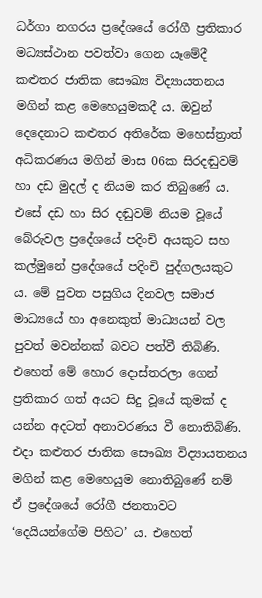ධර්ගා නගරය ප්‍රදේශයේ රෝගී ප්‍රතිකාර මධ්‍යස්ථාන පවත්වා ගෙන යෑමේදී කළුතර ජාතික සෞඛ්‍ය විද්‍යායතනය මගින් කළ මෙහෙයුමකදී ය. ඔවුන් දෙදෙනාට කළුතර අතිරේක මහෙස්ත්‍රාත් අධිකරණය මගින් මාස 06ක සිරදඬුවම් හා දඩ මුදල් ද නියම කර තිබුණේ ය. එසේ දඩ හා සිර දඬුවම් නියම වූයේ බේරුවල ප්‍රදේශයේ පදිංචි අයකුට සහ කල්මුනේ ප්‍රදේශයේ පදිංචි පුද්ගලයකුට ය. මේ පුවත පසුගිය දිනවල සමාජ මාධ්‍යයේ හා අනෙකුත් මාධ්‍යයන් වල පුවත් මවන්නක් බවට පත්වී තිබිණි. එහෙත් මේ හොර දොස්තරලා ගෙන් ප්‍රතිකාර ගත් අයට සිදු වූයේ කුමක් ද යන්න අදටත් අනාවරණය වී නොතිබිණි. එදා කළුතර ජාතික සෞඛ්‍ය විද්‍යායතනය මගින් කළ මෙහෙයුම නොතිබුණේ නම් ඒ ප්‍රදේශයේ රෝගී ජනතාවට ‘දෙයියන්ගේම පිහිට’ ය. එහෙත්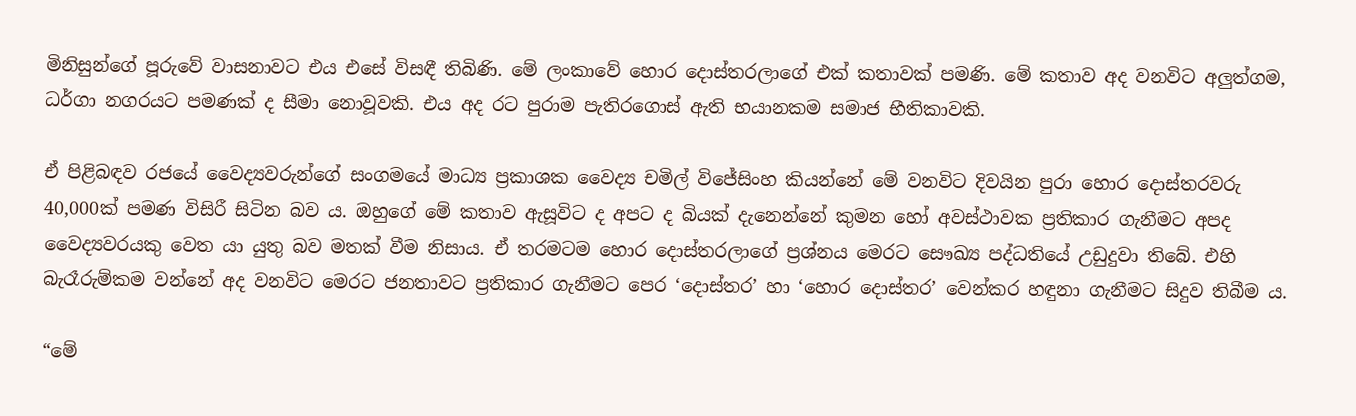මිනිසුන්ගේ පූරුවේ වාසනාවට එය එසේ විසඳී තිබිණි. මේ ලංකාවේ හොර දොස්තරලාගේ එක් කතාවක් පමණි. මේ කතාව අද වනවිට අලුත්ගම, ධර්ගා නගරයට පමණක් ද සීමා නොවූවකි. එය අද රට පුරාම පැතිරගොස් ඇති භයානකම සමාජ භීතිකාවකි.

ඒ පිළිබඳව රජයේ වෛද්‍යවරුන්ගේ සංගමයේ මාධ්‍ය ප්‍රකාශක වෛද්‍ය චමිල් විජේසිංහ කියන්නේ මේ වනවිට දිවයින පුරා හොර දොස්තරවරු 40,000ක් පමණ විසිරී සිටින බව ය. ඔහුගේ මේ කතාව ඇසූවිට ද අපට ද බියක් දැනෙන්නේ කුමන හෝ අවස්ථාවක ප්‍රතිකාර ගැනීමට අපද වෛද්‍යවරයකු වෙත යා යුතු බව මතක් වීම නිසාය. ඒ තරමටම හොර දොස්තරලාගේ ප්‍රශ්නය මෙරට සෞඛ්‍ය පද්ධතියේ උඩුදුවා තිබේ. එහි බැරෑරුම්කම වන්නේ අද වනවිට මෙරට ජනතාවට ප්‍රතිකාර ගැනීමට පෙර ‘දොස්තර’ හා ‘හොර දොස්තර’ වෙන්කර හඳුනා ගැනීමට සිදුව තිබීම ය.

“මේ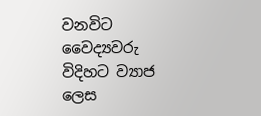වනවිට වෛද්‍යවරු විදිහට ව්‍යාජ ලෙස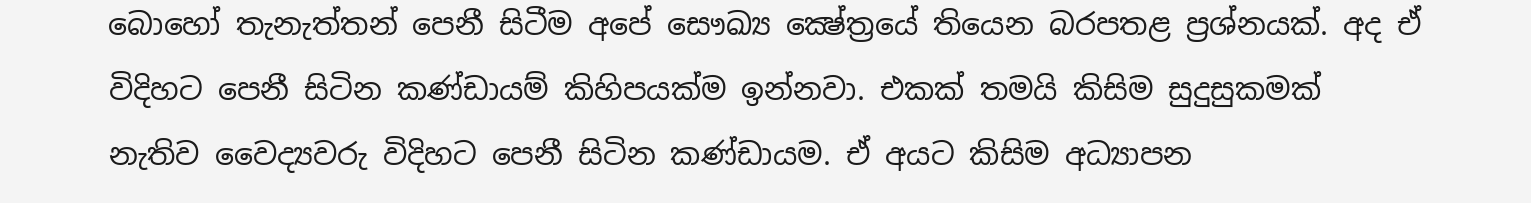බොහෝ තැනැත්තන් පෙනී සිටීම අපේ සෞඛ්‍ය ක්‍ෂේත්‍රයේ තියෙන බරපතළ ප්‍රශ්නයක්. අද ඒ විදිහට පෙනී සිටින කණ්ඩායම් කිහිපයක්ම ඉන්නවා. එකක් තමයි කිසිම සුදුසුකමක් නැතිව වෛද්‍යවරු විදිහට පෙනී සිටින කණ්ඩායම. ඒ අයට කිසිම අධ්‍යාපන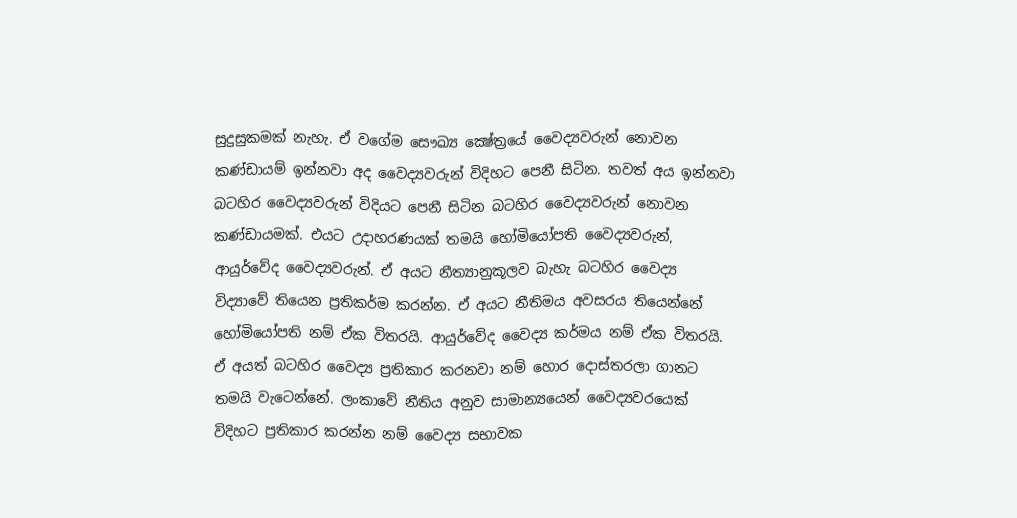සුදුසුකමක් නැහැ. ඒ වගේම සෞඛ්‍ය ක්‍ෂේත්‍රයේ වෛද්‍යවරුන් නොවන කණ්ඩායම් ඉන්නවා අද වෛද්‍යවරුන් විදිහට පෙනී සිටින. තවත් අය ඉන්නවා බටහිර වෛද්‍යවරුන් විදියට පෙනී සිටින බටහිර වෛද්‍යවරුන් නොවන කණ්ඩායමක්. එයට උදාහරණයක් තමයි හෝමියෝපති වෛද්‍යවරුන්, ආයුර්වේද වෛද්‍යවරුන්. ඒ අයට නීත්‍යානුකූලව බැහැ බටහිර වෛද්‍ය විද්‍යාවේ තියෙන ප්‍රතිකර්ම කරන්න. ඒ අයට නීතිමය අවසරය තියෙන්නේ හෝමියෝපති නම් ඒක විතරයි. ආයුර්වේද වෛද්‍ය කර්මය නම් ඒක විතරයි. ඒ අයත් බටහිර වෛද්‍ය ප්‍රතිකාර කරනවා නම් හොර දොස්තරලා ගානට තමයි වැටෙන්නේ. ලංකාවේ නීතිය අනුව සාමාන්‍යයෙන් වෛද්‍යවරයෙක් විදිහට ප්‍රතිකාර කරන්න නම් වෛද්‍ය සභාවක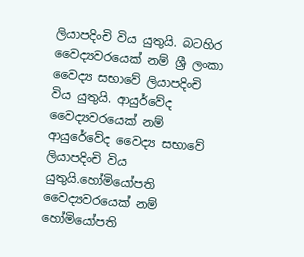ලියාපදිංචි විය යුතුයි. බටහිර වෛද්‍යවරයෙක් නම් ශ්‍රී ලංකා වෛද්‍ය සභාවේ ලියාපදිංචි විය යුතුයි. ආයුර්වේද වෛද්‍යවරයෙක් නම් ආයුරේවේද වෛද්‍ය සභාවේ ලියාපදිංචි විය යුතුයි.හෝමියෝපති වෛද්‍යවරයෙක් නම් හෝමියෝපති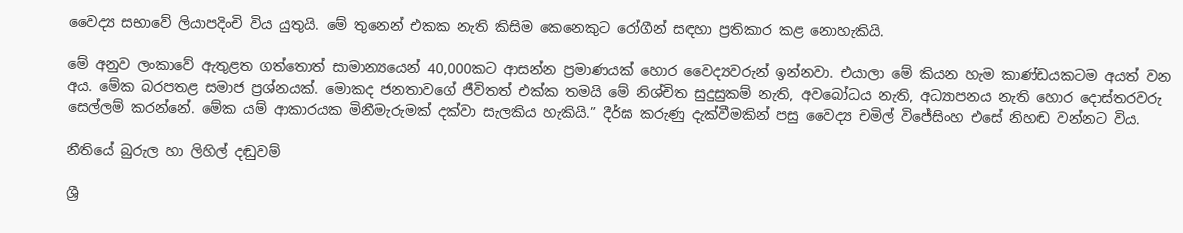වෛද්‍ය සභාවේ ලියාපදිංචි විය යුතුයි. මේ තුනෙන් එකක නැති කිසිම කෙනෙකුට රෝගීන් සඳහා ප්‍රතිකාර කළ නොහැකියි.

මේ අනුව ලංකාවේ ඇතුළත ගත්තොත් සාමාන්‍යයෙන් 40,000කට ආසන්න ප්‍රමාණයක් හොර වෛද්‍යවරුන් ඉන්නවා. එයාලා මේ කියන හැම කාණ්ඩයකටම අයත් වන අය. මේක බරපතළ සමාජ ප්‍රශ්නයක්. මොකද ජනතාවගේ ජීවිතත් එක්ක තමයි මේ නිශ්චිත සුදුසුකම් නැති, අවබෝධය නැති, අධ්‍යාපනය නැති හොර දොස්තරවරු සෙල්ලම් කරන්නේ. මේක යම් ආකාරයක මිනීමැරුමක් දක්වා සැලකිය හැකියි.” දීර්ඝ කරුණු දැක්වීමකින් පසු වෛද්‍ය චමිල් විජේසිංහ එසේ නිහඬ වන්නට විය.

නීතියේ බුරුල හා ලිහිල් දඬුවම්

ශ්‍රී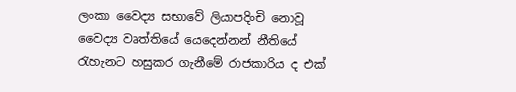ලංකා වෛද්‍ය සභාවේ ලියාපදිංචි නොවූ වෛද්‍ය වෘත්තියේ යෙදෙන්නන් නීතියේ රැහැනට හසුකර ගැනීමේ රාජකාරිය ද එක්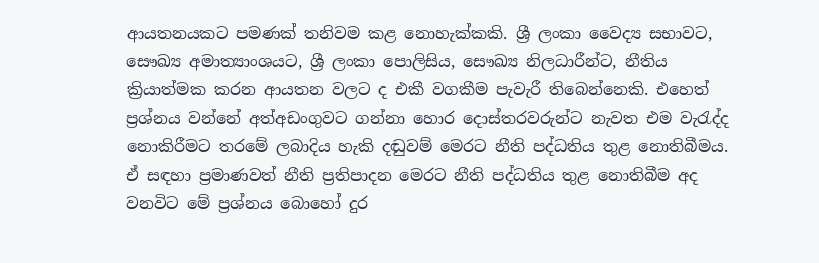ආයතනයකට පමණක් තනිවම කළ නොහැක්කකි. ශ්‍රී ලංකා වෛද්‍ය සභාවට, සෞඛ්‍ය අමාත්‍යාංශයට, ශ්‍රී ලංකා පොලිසිය, සෞඛ්‍ය නිලධාරීන්ට, නීතිය ක්‍රියාත්මක කරන ආයතන වලට ද එකී වගකීම පැවැරී තිබෙන්නෙකි. එහෙත් ප්‍රශ්නය වන්නේ අත්අඩංගුවට ගන්නා හොර දොස්තරවරුන්ට නැවත එම වැරැද්ද නොකිරීමට තරමේ ලබාදිය හැකි දඬුවම් මෙරට නීති පද්ධතිය තුළ නොතිබීමය. ඒ සඳහා ප්‍රමාණවත් නීති ප්‍රතිපාදන මෙරට නීති පද්ධතිය තුළ නොතිබීම අද වනවිට මේ ප්‍රශ්නය බොහෝ දුර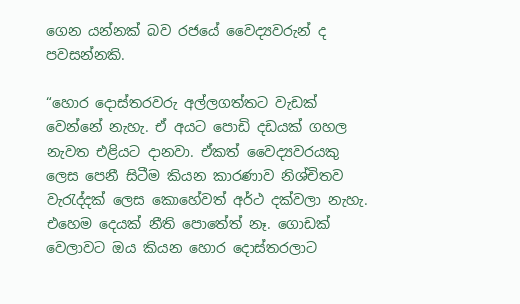ගෙන යන්නක් බව රජයේ වෛද්‍යවරුන් ද පවසන්නකි.

“හොර දොස්තරවරු අල්ලගත්තට වැඩක් වෙන්නේ නැහැ. ඒ අයට පොඩි දඩයක් ගහල නැවත එළියට දානවා. ඒකත් වෛද්‍යවරයකු ලෙස පෙනී සිටීම කියන කාරණාව නිශ්චිතව වැරැද්දක් ලෙස කොහේවත් අර්ථ දක්වලා නැහැ. එහෙම දෙයක් නීති පොතේත් නෑ. ගොඩක් වෙලාවට ඔය කියන හොර දොස්තරලාට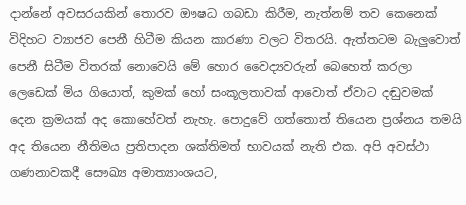දාන්නේ අවසරයකින් තොරව ඖෂධ ගබඩා කිරීම, නැත්නම් තව කෙනෙක් විදිහට ව්‍යාජව පෙනී හිටීම කියන කාරණා වලට විතරයි. ඇත්තටම බැලුවොත් පෙනී සිටීම විතරක් නොවෙයි මේ හොර වෛද්‍යවරුන් බෙහෙත් කරලා ලෙඩෙක් මිය ගියොත්, කුමක් හෝ සංකූලතාවක් ආවොත් ඒවාට දඬුවමක් දෙන ක්‍රමයක් අද කොහේවත් නැහැ. පොදුවේ ගත්තොත් තියෙන ප්‍රශ්නය තමයි අද තියෙන නීතිමය ප්‍රතිපාදන ශක්තිමත් භාවයක් නැති එක. අපි අවස්ථා ගණනාවකදී සෞඛ්‍ය අමාත්‍යාංශයට,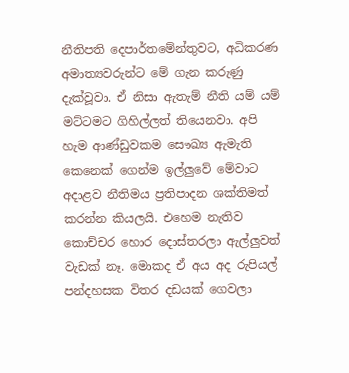නීතිපති දෙපාර්තමේන්තුවට, අධිකරණ අමාත්‍යවරුන්ට මේ ගැන කරුණු දැක්වූවා. ඒ නිසා ඇතැම් නීති යම් යම් මට්ටමට ගිහිල්ලත් තියෙනවා. අපි හැම ආණ්ඩුවකම සෞඛ්‍ය ඇමැති කෙනෙක් ගෙන්ම ඉල්ලුවේ මේවාට අදාළව නීතිමය ප්‍රතිපාදන ශක්තිමත් කරන්න කියලයි. එහෙම නැතිව කොච්චර හොර දොස්තරලා ඇල්ලුවත් වැඩක් නෑ. මොකද ඒ අය අද රුපියල් පන්දහසක විතර දඩයක් ගෙවලා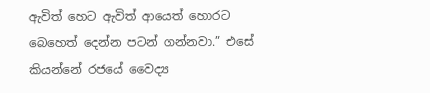ඇවිත් හෙට ඇවිත් ආයෙත් හොරට බෙහෙත් දෙන්න පටන් ගන්නවා.” එසේ කියන්නේ රජයේ වෛද්‍ය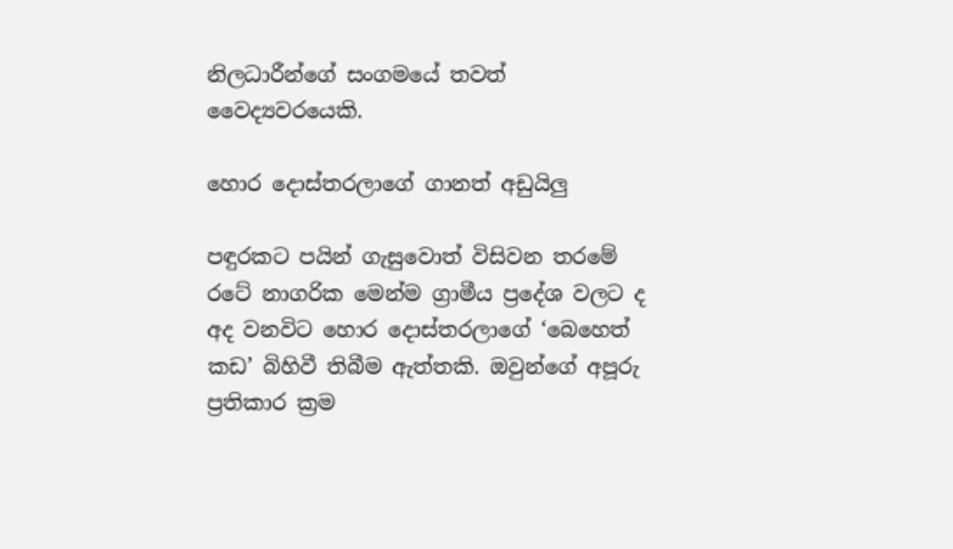නිලධාරීන්ගේ සංගමයේ තවත් වෛද්‍යවරයෙකි.

හොර දොස්තරලාගේ ගානත් අඩුයිලු

පඳුරකට පයින් ගැසුවොත් විසිවන තරමේ රටේ නාගරික මෙන්ම ග්‍රාමීය ප්‍රදේශ වලට ද අද වනවිට හොර දොස්තරලාගේ ‘බෙහෙත් කඩ’ බිහිවී තිබීම ඇත්තකි. ඔවුන්ගේ අපූරු ප්‍රතිකාර ක්‍රම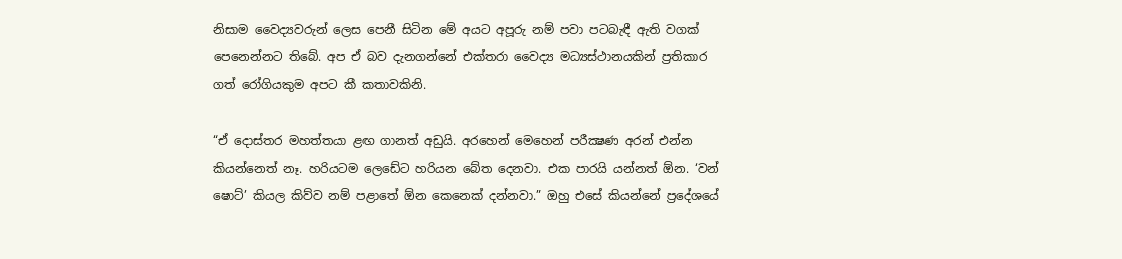නිසාම වෛද්‍යවරුන් ලෙස පෙනී සිටින මේ අයට අපූරු නම් පවා පටබැඳී ඇති වගක් පෙනෙන්නට තිබේ. අප ඒ බව දැනගන්නේ එක්තරා වෛද්‍ය මධ්‍යස්ථානයකින් ප්‍රතිකාර ගත් රෝගියකුම අපට කී කතාවකිනි.

“ඒ දොස්තර මහත්තයා ළඟ ගානත් අඩුයි. අරහෙන් මෙහෙන් පරීක්‍ෂණ අරන් එන්න කියන්නෙත් නෑ. හරියටම ලෙඩේට හරියන බේත දෙනවා. එක පාරයි යන්නත් ඕන. ‘වන් ෂොට්’ කියල කිව්ව නම් පළාතේ ඕන කෙනෙක් දන්නවා.” ඔහු එසේ කියන්නේ ප්‍රදේශයේ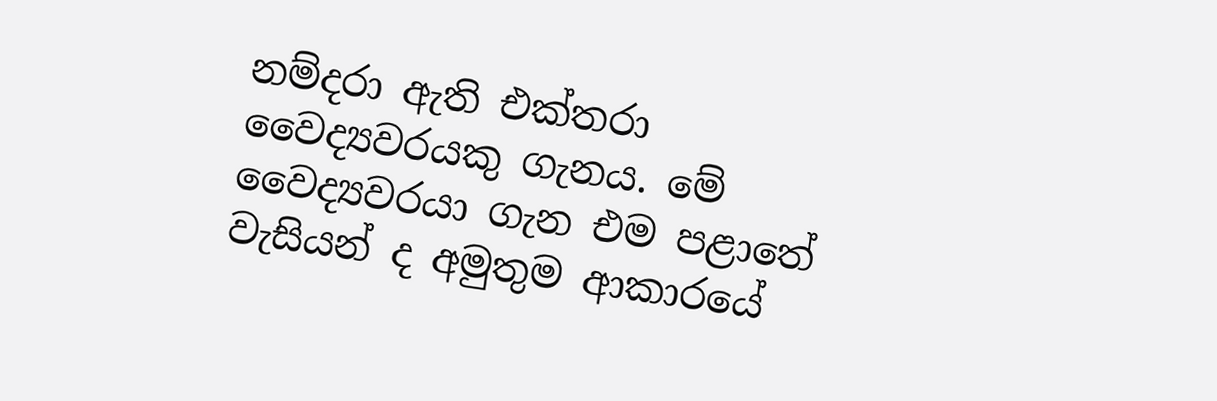නම්දරා ඇති එක්තරා වෛද්‍යවරයකු ගැනය. මේ වෛද්‍යවරයා ගැන එම පළාතේ වැසියන් ද අමුතුම ආකාරයේ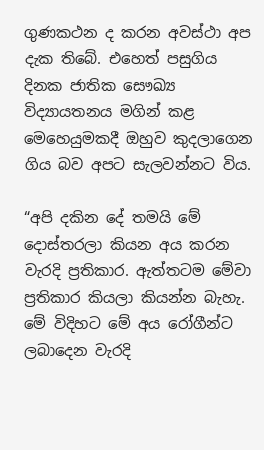ගුණකථන ද කරන අවස්ථා අප දැක තිබේ. එහෙත් පසුගිය දිනක ජාතික සෞඛ්‍ය විද්‍යායතනය මගින් කළ මෙහෙයුමකදී ඔහුව කුදලාගෙන ගිය බව අපට සැලවන්නට විය.

“අපි දකින දේ තමයි මේ දොස්තරලා කියන අය කරන වැරදි ප්‍රතිකාර. ඇත්තටම මේවා ප්‍රතිකාර කියලා කියන්න බැහැ. මේ විදිහට මේ අය රෝගීන්ට ලබාදෙන වැරදි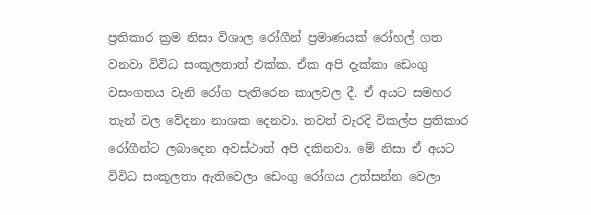ප්‍රතිකාර ක්‍රම නිසා විශාල රෝගීන් ප්‍රමාණයක් රෝහල් ගත වනවා විවිධ සංකූලතාත් එක්ක. ඒක අපි දැක්කා ඩෙංගු වසංගතය වැනි රෝග පැතිරෙන කාලවල දී. ඒ අයට සමහර තැන් වල වේදනා නාශක දෙනවා. තවත් වැරදි විකල්ප ප්‍රතිකාර රෝගීන්ට ලබාදෙන අවස්ථාත් අපි දකිනවා. මේ නිසා ඒ අයට විවිධ සංකූලතා ඇතිවෙලා ඩෙංගු රෝගය උත්සන්න වෙලා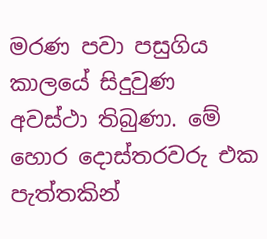මරණ පවා පසුගිය කාලයේ සිදුවුණ අවස්ථා තිබුණා. මේ හොර දොස්තරවරු එක පැත්තකින්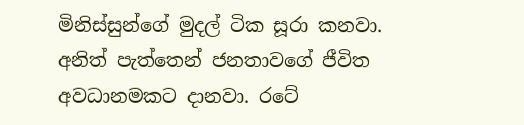මිනිස්සුන්ගේ මුදල් ටික සූරා කනවා. අනිත් පැත්තෙන් ජනතාවගේ ජීවිත අවධානමකට දානවා. රටේ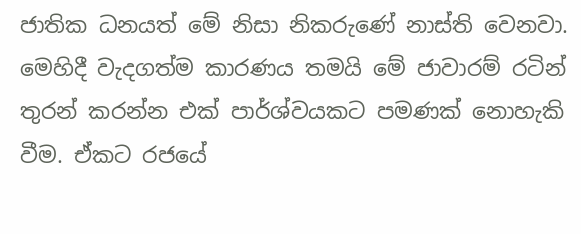ජාතික ධනයත් මේ නිසා නිකරුණේ නාස්ති වෙනවා. මෙහිදී වැදගත්ම කාරණය තමයි මේ ජාවාරම් රටින් තුරන් කරන්න එක් පාර්ශ්වයකට පමණක් නොහැකි වීම. ඒකට රජයේ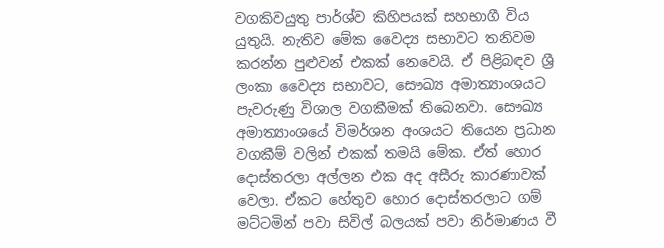වගකිවයුතු පාර්ශ්ව කිහිපයක් සහභාගී විය යුතුයි. නැතිව මේක වෛද්‍ය සභාවට තනිවම කරන්න පුළුවන් එකක් නෙවෙයි. ඒ පිළිබඳව ශ්‍රී ලංකා වෛද්‍ය සභාවට, සෞඛ්‍ය අමාත්‍යාංශයට පැවරුණු විශාල වගකීමක් තිබෙනවා. සෞඛ්‍ය අමාත්‍යාංශයේ විමර්ශන අංශයට තියෙන ප්‍රධාන වගකීම් වලින් එකක් තමයි මේක. ඒත් හොර දොස්තරලා අල්ලන එක අද අසීරු කාරණාවක් වෙලා. ඒකට හේතුව හොර දොස්තරලාට ගම් මට්ටමින් පවා සිවිල් බලයක් පවා නිර්මාණය වී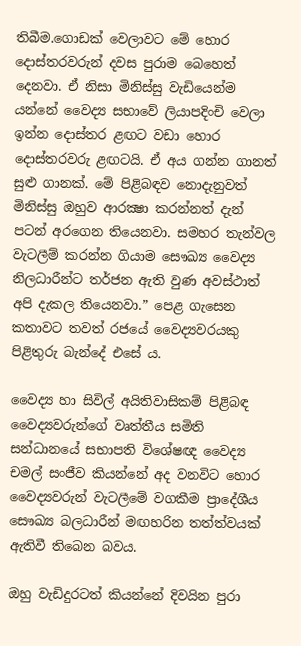තිබීම.ගොඩක් වෙලාවට මේ හොර දොස්තරවරුන් දවස පුරාම බෙහෙත් දෙනවා. ඒ නිසා මිනිස්සු වැඩියෙන්ම යන්නේ වෛද්‍ය සභාවේ ලියාපදිංචි වෙලා ඉන්න දොස්තර ළඟට වඩා හොර දොස්තරවරු ළඟටයි. ඒ අය ගන්න ගානත් සුළු ගානක්. මේ පිළිබඳව නොදැනුවත් මිනිස්සු ඔහුව ආරක්‍ෂා කරන්නත් දැන් පටන් අරගෙන තියෙනවා. සමහර තැන්වල වැටලීම් කරන්න ගියාම සෞඛ්‍ය වෛද්‍ය නිලධාරීන්ට තර්ජන ඇති වුණ අවස්ථාත් අපි දැකල තියෙනවා.” පෙළ ගැසෙන කතාවට තවත් රජයේ වෛද්‍යවරයකු පිළිතුරු බැන්දේ එසේ ය.

වෛද්‍ය හා සිවිල් අයිතිවාසිකම් පිළිබඳ වෛද්‍යවරුන්ගේ වෘත්තීය සමිති සන්ධානයේ සභාපති විශේෂඥ වෛද්‍ය චමල් සංජීව කියන්නේ අද වනවිට හොර වෛද්‍යවරුන් වැටලීමේ වගකීම ප්‍රාදේශීය සෞඛ්‍ය බලධාරීන් මඟහරින තත්ත්වයක් ඇතිවී තිබෙන බවය.

ඔහු වැඩිදුරටත් කියන්නේ දිවයින පුරා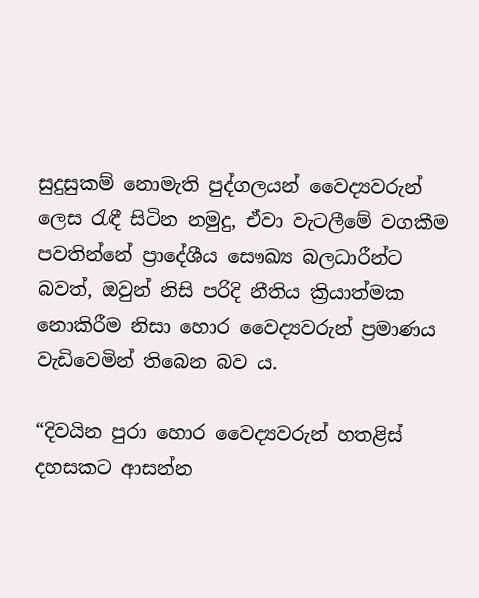සුදුසුකම් නොමැති පුද්ගලයන් වෛද්‍යවරුන් ලෙස රැඳී සිටින නමුදු, ඒවා වැටලීමේ වගකීම පවතින්නේ ප්‍රාදේශීය සෞඛ්‍ය බලධාරීන්ට බවත්, ඔවුන් නිසි පරිදි නීතිය ක්‍රියාත්මක නොකිරීම නිසා හොර වෛද්‍යවරුන් ප්‍රමාණය වැඩිවෙමින් තිබෙන බව ය.

“දිවයින පුරා හොර වෛද්‍යවරුන් හතළිස් දහසකට ආසන්න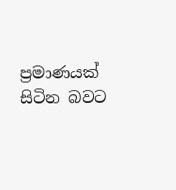ප්‍රමාණයක් සිටින බවට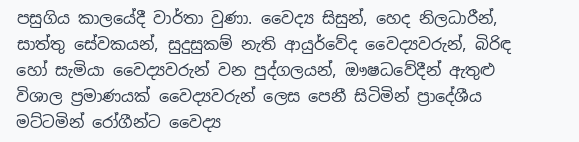පසුගිය කාලයේදී වාර්තා වුණා. වෛද්‍ය සිසුන්, හෙද නිලධාරීන්, සාත්තු සේවකයන්, සුදුසුකම් නැති ආයුර්වේද වෛද්‍යවරුන්, බිරිඳ හෝ සැමියා වෛද්‍යවරුන් වන පුද්ගලයන්, ඖෂධවේදීන් ඇතුළු විශාල ප්‍රමාණයක් වෛද්‍යවරුන් ලෙස පෙනී සිටිමින් ප්‍රාදේශීය මට්ටමින් රෝගීන්ට වෛද්‍ය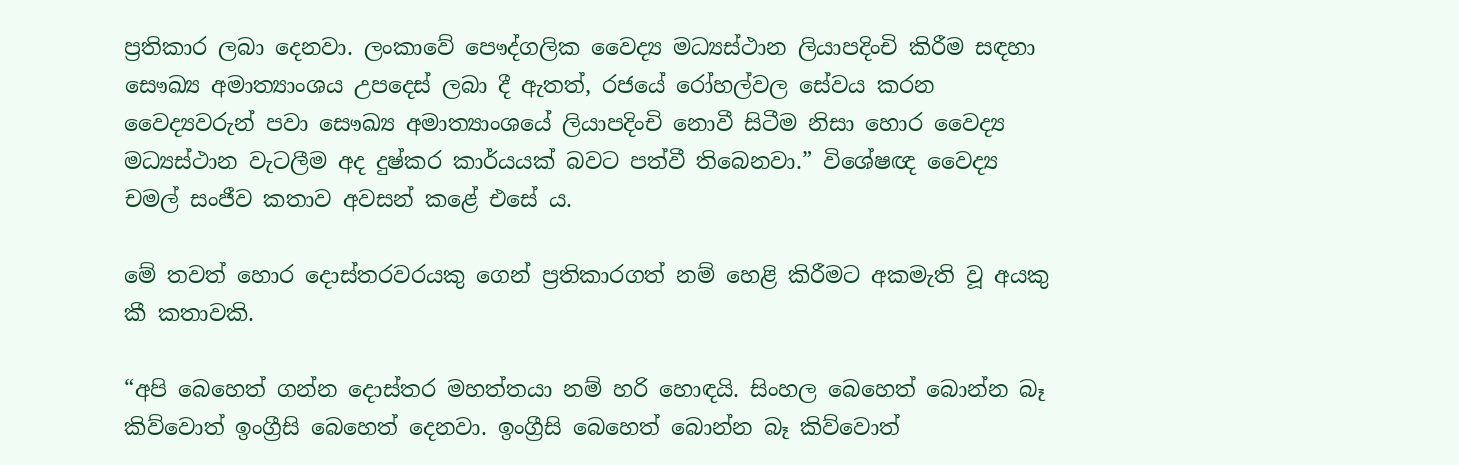ප්‍රතිකාර ලබා දෙනවා. ලංකාවේ පෞද්ගලික වෛද්‍ය මධ්‍යස්ථාන ලියාපදිංචි කිරීම සඳහා සෞඛ්‍ය අමාත්‍යාංශය උපදෙස් ලබා දී ඇතත්, රජයේ රෝහල්වල සේවය කරන වෛද්‍යවරුන් පවා සෞඛ්‍ය අමාත්‍යාංශයේ ලියාපදිංචි නොවී සිටීම නිසා හොර වෛද්‍ය මධ්‍යස්ථාන වැටලීම අද දුෂ්කර කාර්යයක් බවට පත්වී තිබෙනවා.” විශේෂඥ වෛද්‍ය චමල් සංජීව කතාව අවසන් කළේ එසේ ය.

මේ තවත් හොර දොස්තරවරයකු ගෙන් ප්‍රතිකාරගත් නම් හෙළි කිරීමට අකමැති වූ අයකු කී කතාවකි.

“අපි බෙහෙත් ගන්න දොස්තර මහත්තයා නම් හරි හොඳයි. සිංහල බෙහෙත් බොන්න බෑ කිව්වොත් ඉංග්‍රීසි බෙහෙත් දෙනවා. ඉංග්‍රීසි බෙහෙත් බොන්න බෑ කිව්වොත්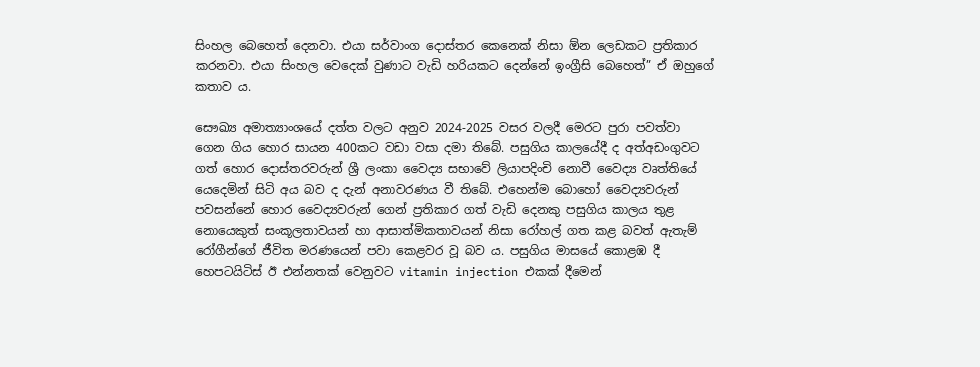සිංහල බෙහෙත් දෙනවා. එයා සර්වාංග දොස්තර කෙනෙක් නිසා ඕන ලෙඩකට ප්‍රතිකාර කරනවා. එයා සිංහල වෙදෙක් වුණාට වැඩි හරියකට දෙන්නේ ඉංග්‍රීසි බෙහෙත්” ඒ ඔහුගේ කතාව ය.

සෞඛ්‍ය අමාත්‍යාංශයේ දත්ත වලට අනුව 2024-2025 වසර වලදී මෙරට පුරා පවත්වා ගෙන ගිය හොර සායන 400කට වඩා වසා දමා තිබේ. පසුගිය කාලයේදී ද අත්අඩංගුවට ගත් හොර දොස්තරවරුන් ශ්‍රී ලංකා වෛද්‍ය සභාවේ ලියාපදිංචි නොවී වෛද්‍ය වෘත්තියේ යෙදෙමින් සිටි අය බව ද දැන් අනාවරණය වී තිබේ. එහෙන්ම බොහෝ වෛද්‍යවරුන් පවසන්නේ හොර වෛද්‍යවරුන් ගෙන් ප්‍රතිකාර ගත් වැඩි දෙනකු පසුගිය කාලය තුළ නොයෙකුත් සංකූලතාවයන් හා ආසාත්මිකතාවයන් නිසා රෝහල් ගත කළ බවත් ඇතැම් රෝගීන්ගේ ජීවිත මරණයෙන් පවා කෙළවර වූ බව ය. පසුගිය මාසයේ කොළඹ දී හෙපටයිටිස් ඊ එන්නතක් වෙනුවට vitamin injection එකක් දීමෙන්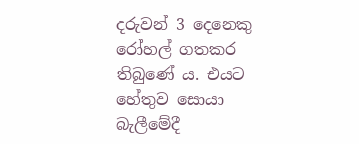දරුවන් 3 දෙනෙකු රෝහල් ගතකර තිබුණේ ය. එයට හේතුව සොයා බැලීමේදී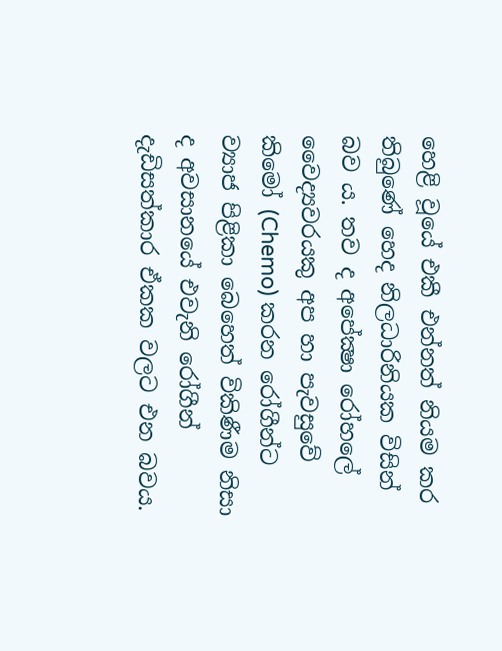හෙළි වූයේ එකී එන්නත් නියම කර තිබුණේ හෙද නිලධාරිනියක විසින් බව ය. තව ද අපේක්‍ෂා රෝහලේ වෛද්‍යවරයකු අප හා පැවසුවේ කිමෝ (Chemo) කරන රෝගීන්ට ව්‍යාජ පිළිකා බෙහෙත් විකිණීම නිසා ද අවසානයේ එවැනි රෝගීන් දැඩිසත්කාර ඒකක වලට එන බවය.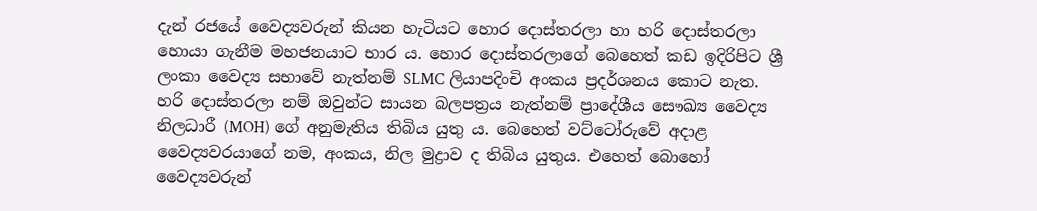දැන් රජයේ වෛද්‍යවරුන් කියන හැටියට හොර දොස්තරලා හා හරි දොස්තරලා හොයා ගැනීම මහජනයාට භාර ය. හොර දොස්තරලාගේ බෙහෙත් කඩ ඉදිරිපිට ශ්‍රී ලංකා වෛද්‍ය සභාවේ නැත්නම් SLMC ලියාපදිංචි අංකය ප්‍රදර්ශනය කොට නැත. හරි දොස්තරලා නම් ඔවුන්ට සායන බලපත්‍රය නැත්නම් ප්‍රාදේශීය සෞඛ්‍ය වෛද්‍ය නිලධාරී (MOH) ගේ අනුමැතිය තිබිය යුතු ය. බෙහෙත් වට්ටෝරුවේ අදාළ වෛද්‍යවරයාගේ නම, අංකය, නිල මුද්‍රාව ද තිබිය යුතුය. එහෙත් බොහෝ වෛද්‍යවරුන්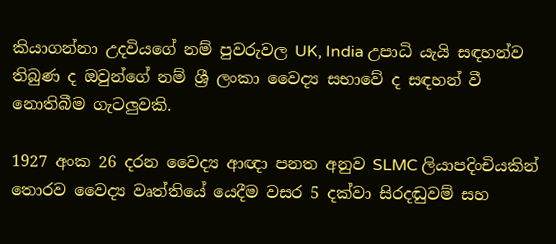කියාගන්නා උදවියගේ නම් පුවරුවල UK, India උපාධි යැයි සඳහන්ව තිබුණ ද ඔවුන්ගේ නම් ශ්‍රී ලංකා වෛද්‍ය සභාවේ ද සඳහන් වී නොතිබීම ගැටලුවකි.

1927 අංක 26 දරන වෛද්‍ය ආඥා පනත අනුව SLMC ලියාපදිංචියකින් තොරව වෛද්‍ය වෘත්තියේ යෙදීම වසර 5 දක්වා සිරදඬුවම් සහ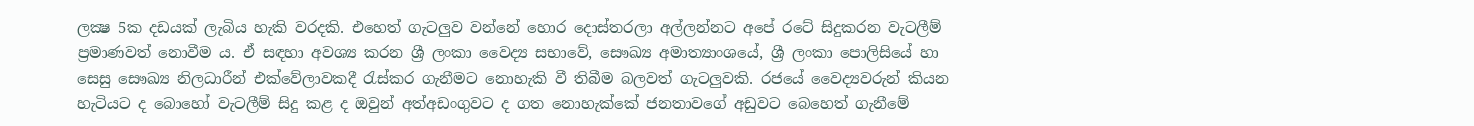ලක්‍ෂ 5ක දඩයක් ලැබිය හැකි වරදකි. එහෙත් ගැටලුව වන්නේ හොර දොස්තරලා අල්ලන්නට අපේ රටේ සිදුකරන වැටලීම් ප්‍රමාණවත් නොවීම ය. ඒ සඳහා අවශ්‍ය කරන ශ්‍රී ලංකා වෛද්‍ය සභාවේ, සෞඛ්‍ය අමාත්‍යාංශයේ, ශ්‍රී ලංකා පොලිසියේ හා සෙසු සෞඛ්‍ය නිලධාරීන් එක්වේලාවකදී රැස්කර ගැනීමට නොහැකි වී තිබීම බලවත් ගැටලුවකි. රජයේ වෛද්‍යවරුන් කියන හැටියට ද බොහෝ වැටලීම් සිදු කළ ද ඔවුන් අත්අඩංගුවට ද ගත නොහැක්කේ ජනතාවගේ අඩුවට බෙහෙත් ගැනීමේ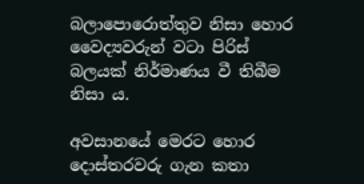බලාපොරොත්තුව නිසා හොර වෛද්‍යවරුන් වටා පිරිස් බලයක් නිර්මාණය වී තිබීම නිසා ය.

අවසානයේ මෙරට හොර දොස්තරවරු ගැන කතා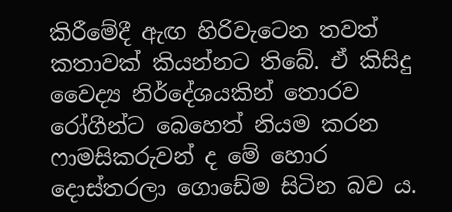කිරීමේදී ඇඟ හිරිවැටෙන තවත් කතාවක් කියන්නට තිබේ. ඒ කිසිදු වෛද්‍ය නිර්දේශයකින් තොරව රෝගීන්ට බෙහෙත් නියම කරන ෆාමසිකරුවන් ද මේ හොර දොස්තරලා ගොඩේම සිටින බව ය.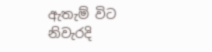ඇතැම් විට නිවැරදි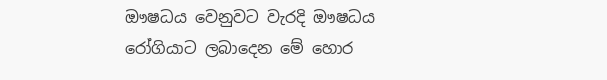ඖෂධය වෙනුවට වැරදි ඖෂධය රෝගියාට ලබාදෙන මේ හොර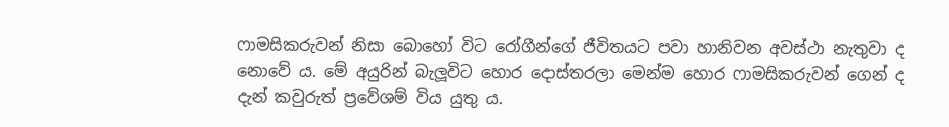ෆාමසිකරුවන් නිසා බොහෝ විට රෝගීන්ගේ ජීවිතයට පවා හානිවන අවස්ථා නැතුවා ද නොවේ ය. මේ අයුරින් බැලූවිට හොර දොස්තරලා මෙන්ම හොර ෆාමසිකරුවන් ගෙන් ද දැන් කවුරුත් ප්‍රවේශම් විය යුතු ය.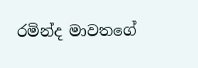රමින්ද මාවතගේ